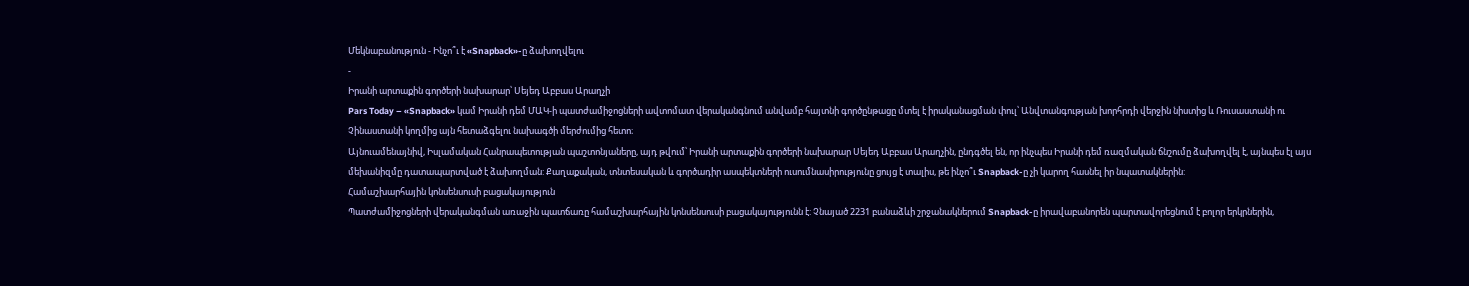Մեկնաբանություն - Ինչո՞ւ է «Snapback»-ը ձախողվելու
-
Իրանի արտաքին գործերի նախարար՝ Սեյեդ Աբբաս Արաղչի
Pars Today – «Snapback» կամ Իրանի դեմ ՄԱԿ-ի պատժամիջոցների ավտոմատ վերականգնում անվամբ հայտնի գործընթացը մտել է իրականացման փուլ՝ Անվտանգության խորհրդի վերջին նիստից և Ռուսաստանի ու Չինաստանի կողմից այն հետաձգելու նախագծի մերժումից հետո։
Այնուամենայնիվ, Իսլամական Հանրապետության պաշտոնյաները, այդ թվում՝ Իրանի արտաքին գործերի նախարար Սեյեդ Աբբաս Արաղչին, ընդգծել են, որ ինչպես Իրանի դեմ ռազմական ճնշումը ձախողվել է, այնպես էլ այս մեխանիզմը դատապարտված է ձախողման: Քաղաքական, տնտեսական և գործադիր ասպեկտների ուսումնասիրությունը ցույց է տալիս, թե ինչո՞ւ Snapback-ը չի կարող հասնել իր նպատակներին:
Համաշխարհային կոնսենսուսի բացակայություն
Պատժամիջոցների վերականգման առաջին պատճառը համաշխարհային կոնսենսուսի բացակայությունն է: Չնայած 2231 բանաձևի շրջանակներում Snapback-ը իրավաբանորեն պարտավորեցնում է բոլոր երկրներին,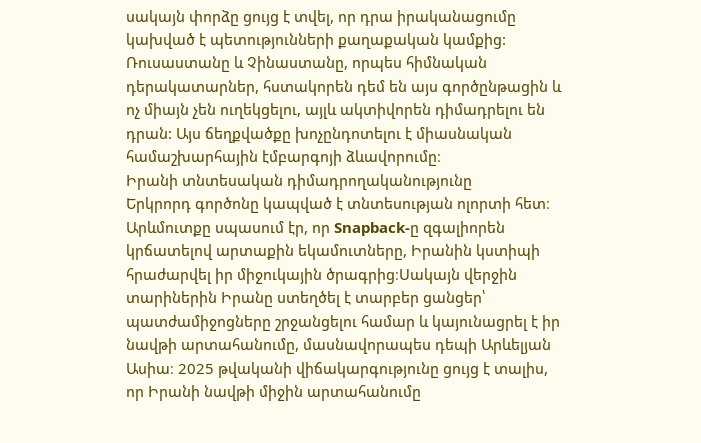սակայն փորձը ցույց է տվել, որ դրա իրականացումը կախված է պետությունների քաղաքական կամքից: Ռուսաստանը և Չինաստանը, որպես հիմնական դերակատարներ, հստակորեն դեմ են այս գործընթացին և ոչ միայն չեն ուղեկցելու, այլև ակտիվորեն դիմադրելու են դրան: Այս ճեղքվածքը խոչընդոտելու է միասնական համաշխարհային էմբարգոյի ձևավորումը։
Իրանի տնտեսական դիմադրողականությունը
Երկրորդ գործոնը կապված է տնտեսության ոլորտի հետ։ Արևմուտքը սպասում էր, որ Snapback-ը զգալիորեն կրճատելով արտաքին եկամուտները, Իրանին կստիպի հրաժարվել իր միջուկային ծրագրից։Սակայն վերջին տարիներին Իրանը ստեղծել է տարբեր ցանցեր՝ պատժամիջոցները շրջանցելու համար և կայունացրել է իր նավթի արտահանումը, մասնավորապես դեպի Արևելյան Ասիա։ 2025 թվականի վիճակարգությունը ցույց է տալիս, որ Իրանի նավթի միջին արտահանումը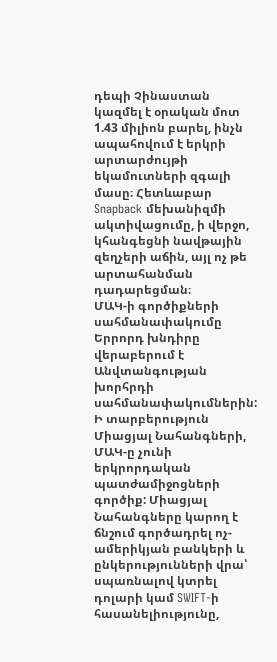դեպի Չինաստան կազմել է օրական մոտ 1.43 միլիոն բարել, ինչն ապահովում է երկրի արտարժույթի եկամուտների զգալի մասը։ Հետևաբար Snapback մեխանիզմի ակտիվացումը, ի վերջո, կհանգեցնի նավթային զեղչերի աճին, այլ ոչ թե արտահանման դադարեցման։
ՄԱԿ-ի գործիքների սահմանափակումը
Երրորդ խնդիրը վերաբերում է Անվտանգության խորհրդի սահմանափակումներին: Ի տարբերություն Միացյալ Նահանգների, ՄԱԿ-ը չունի երկրորդական պատժամիջոցների գործիք: Միացյալ Նահանգները կարող է ճնշում գործադրել ոչ-ամերիկյան բանկերի և ընկերությունների վրա՝ սպառնալով կտրել դոլարի կամ SWIFT-ի հասանելիությունը,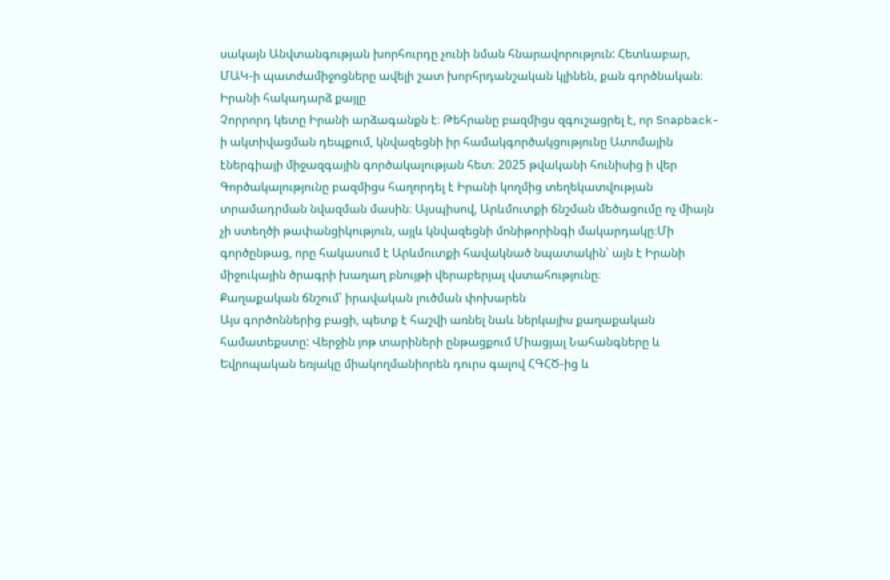սակայն Անվտանգության խորհուրդը չունի նման հնարավորություն: Հետևաբար, ՄԱԿ-ի պատժամիջոցները ավելի շատ խորհրդանշական կլինեն, քան գործնական։
Իրանի հակադարձ քայլը
Չորրորդ կետը Իրանի արձագանքն է։ Թեհրանը բազմիցս զգուշացրել է, որ Snapback-ի ակտիվացման դեպքում, կնվազեցնի իր համակգործակցությունը Ատոմային էներգիայի միջազգային գործակալության հետ։ 2025 թվականի հունիսից ի վեր Գործակալությունը բազմիցս հաղորդել է Իրանի կողմից տեղեկատվության տրամադրման նվազման մասին։ Այսպիսով, Արևմուտքի ճնշման մեծացումը ոչ միայն չի ստեղծի թափանցիկություն, այլև կնվազեցնի մոնիթորինգի մակարդակը։Մի գործընթաց, որը հակասում է Արևմուտքի հավակնած նպատակին՝ այն է Իրանի միջուկային ծրագրի խաղաղ բնույթի վերաբերյալ վստահությունը։
Քաղաքական ճնշում՝ իրավական լուծման փոխարեն
Այս գործոններից բացի, պետք է հաշվի առնել նաև ներկայիս քաղաքական համատեքստը: Վերջին յոթ տարիների ընթացքում Միացյալ Նահանգները և Եվրոպական եռյակը միակողմանիորեն դուրս գալով ՀԳՀԾ-ից և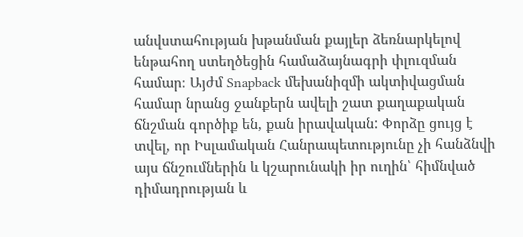անվստահության խթանման քայլեր ձեռնարկելով ենթահող ստեղծեցին համաձայնագրի փլուզման համար։ Այժմ Snapback մեխանիզմի ակտիվացման համար նրանց ջանքերն ավելի շատ քաղաքական ճնշման գործիք են, քան իրավական: Փորձը ցույց է տվել, որ Իսլամական Հանրապետությունը չի հանձնվի այս ճնշումներին և կշարունակի իր ուղին՝ հիմնված դիմադրության և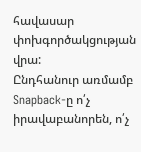հավասար փոխգործակցության վրա:
Ընդհանուր առմամբ Snapback-ը ո՛չ իրավաբանորեն, ո՛չ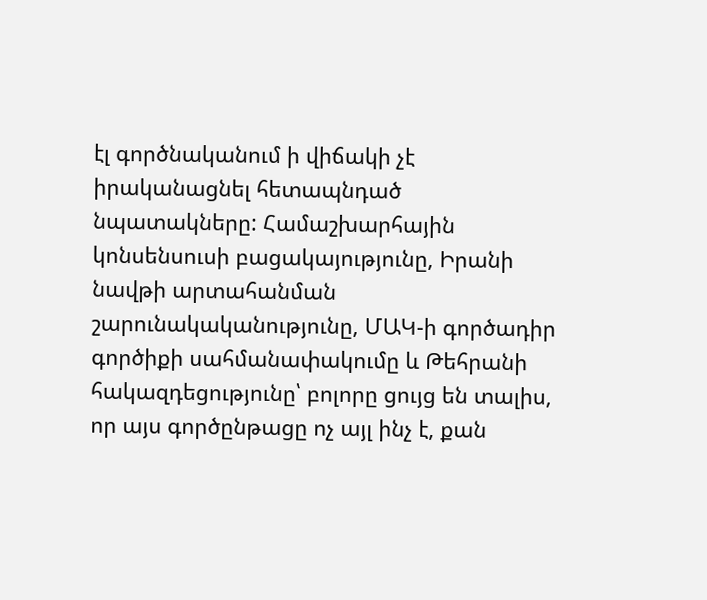էլ գործնականում ի վիճակի չէ իրականացնել հետապնդած նպատակները: Համաշխարհային կոնսենսուսի բացակայությունը, Իրանի նավթի արտահանման շարունակականությունը, ՄԱԿ-ի գործադիր գործիքի սահմանափակումը և Թեհրանի հակազդեցությունը՝ բոլորը ցույց են տալիս, որ այս գործընթացը ոչ այլ ինչ է, քան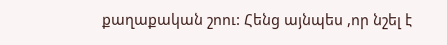քաղաքական շոու: Հենց այնպես ,որ նշել է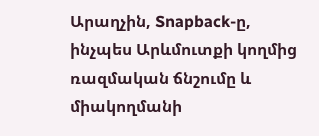Արաղչին, Snapback-ը, ինչպես Արևմուտքի կողմից ռազմական ճնշումը և միակողմանի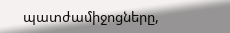պատժամիջոցները,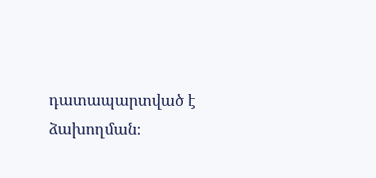դատապարտված է ձախողման։